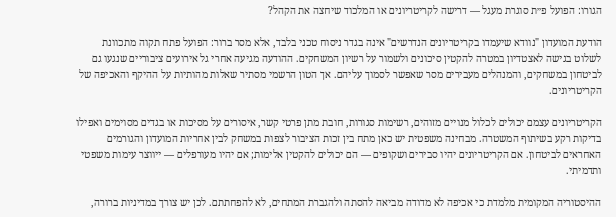הגורו: הפועל פ״ת סוגרת מעגל — דרישה לקריטריונים או המלכוד שיחצה את הקהל?

הודעת המועדון "נוודא שיעמדו בקריטריונים הנדרשים" אינה בגדר ניסוח טכני בלבד, אלא מסר ברור: הפועל פתח תקוה מתכוונת לשלוט בגישה לאצטדיון במטרה להקטין סיכונים ולשמור על רשיון המשחקים. ההודעה מגיעה אחרי גל אירועים ציבוריים שנגעו גם לביטחון במשחקים, והמנהלים מעבירים מסר שאפשר לסמוך עליהם. אך הטון הרשמי מסתיר שאלות מהותיות על ההיקף והאכיפה של הקריטריונים.

הקריטריונים עצמם יכולים לכלול מנויים מזוהים, רשימות סגורות, חובת מתן פרטי קשר, איסורים על מסיכות או בגדים מסוימים ואפילו בדיקות רקע בשיתוף המשטרה. מבחינה משפטית יש כאן מתח בין זכות הציבור לצפות במשחק לבין אחריות המועדון והגורמים האחראים לביטחון. אם הקריטריונים יהיו סבירים ושקופים — הם יכולים להקטין אלימות; אם יהיו מעורפלים — ייווצר עימות משפטי ותדמיתי.

ההיסטוריה המקומית מלמדת כי אכיפה לא מדודה מביאה להסתה ולהגברת המתחים, לא להפחתתם. לכן יש צורך במדיניות ברורה,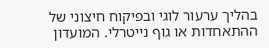בהליך ערעור לוגי ובפיקוח חיצוני של ההתאחדות או גוף נייטרלי. המועדון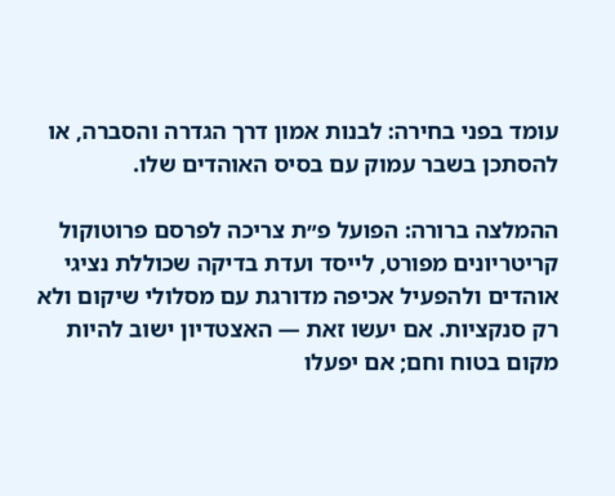עומד בפני בחירה: לבנות אמון דרך הגדרה והסברה, או להסתכן בשבר עמוק עם בסיס האוהדים שלו.

ההמלצה ברורה: הפועל פ״ת צריכה לפרסם פרוטוקול קריטריונים מפורט, לייסד ועדת בדיקה שכוללת נציגי אוהדים ולהפעיל אכיפה מדורגת עם מסלולי שיקום ולא רק סנקציות. אם יעשו זאת — האצטדיון ישוב להיות מקום בטוח וחם; אם יפעלו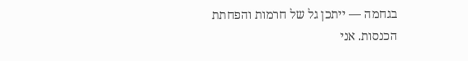בגחמה — ייתכן גל של חרמות והפחתת הכנסות. אני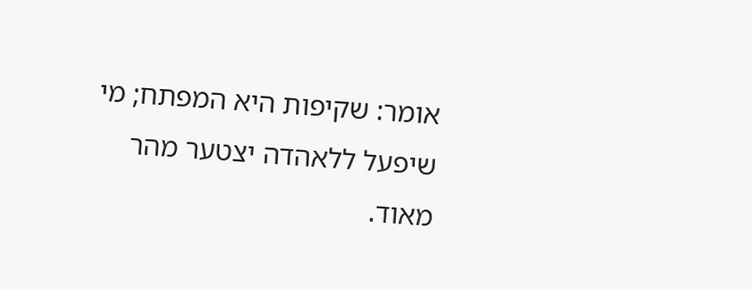אומר: שקיפות היא המפתח; מי שיפעל ללאהדה יצטער מהר מאוד.